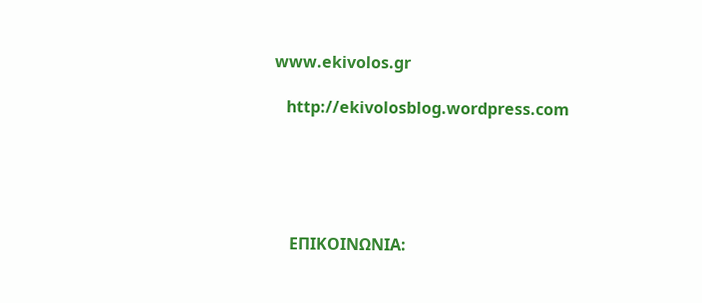www.ekivolos.gr

   http://ekivolosblog.wordpress.com





    ΕΠΙΚΟΙΝΩΝΙΑ: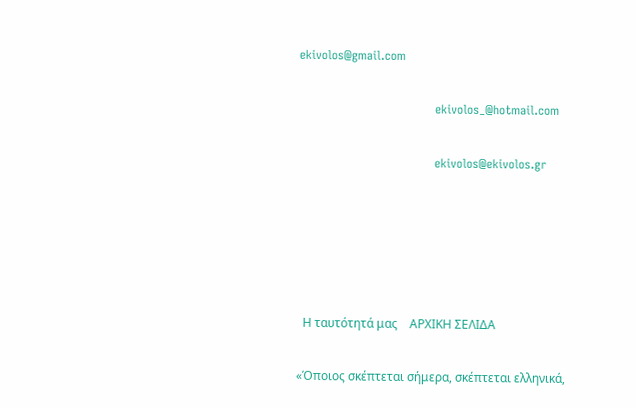ekivolos@gmail.com

                                  ekivolos_@hotmail.com

                                  ekivolos@ekivolos.gr





  Η ταυτότητά μας    ΑΡΧΙΚΗ ΣΕΛΙΔΑ

«Όποιος σκέπτεται σήμερα, σκέπτεται ελληνικά,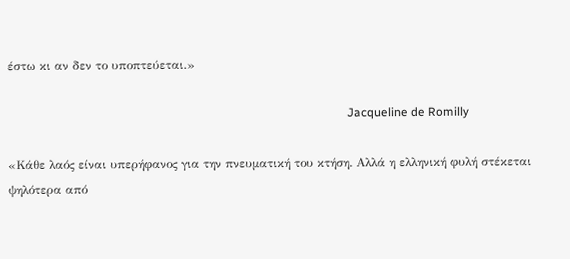έστω κι αν δεν το υποπτεύεται.»

                                                                                                                 Jacqueline de Romilly

«Κάθε λαός είναι υπερήφανος για την πνευματική του κτήση. Αλλά η ελληνική φυλή στέκεται ψηλότερα από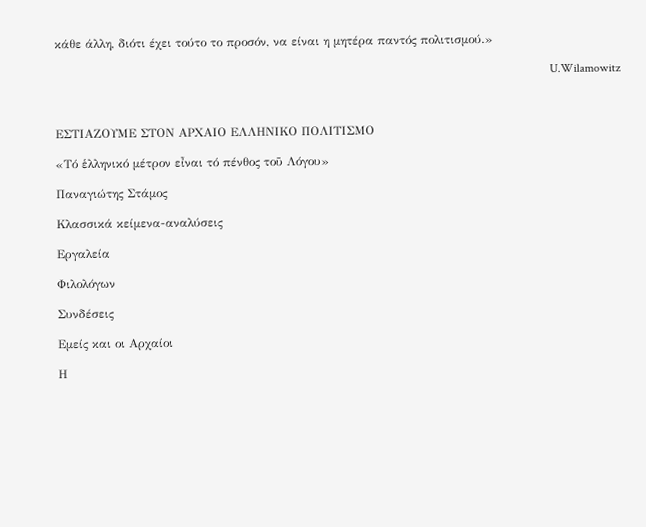κάθε άλλη, διότι έχει τούτο το προσόν, να είναι η μητέρα παντός πολιτισμού.»

                                                                                                                                                                     U.Wilamowitz



ΕΣΤΙΑΖΟΥΜΕ ΣΤΟΝ ΑΡΧΑΙΟ ΕΛΛΗΝΙΚΟ ΠΟΛΙΤΙΣΜΟ

«Τό ἑλληνικό μέτρον εἶναι τό πένθος τοῦ Λόγου»

Παναγιώτης Στάμος

Κλασσικά κείμενα-αναλύσεις

Εργαλεία

Φιλολόγων

Συνδέσεις

Εμείς και οι Αρχαίοι

Η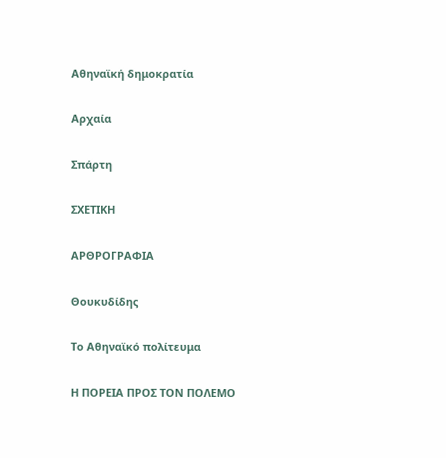Αθηναϊκή δημοκρατία

Αρχαία

Σπάρτη

ΣΧΕΤΙΚΗ

ΑΡΘΡΟΓΡΑΦΙΑ

Θουκυδίδης

Το Αθηναϊκό πολίτευμα

Η ΠΟΡΕΙΑ ΠΡΟΣ ΤΟΝ ΠΟΛΕΜΟ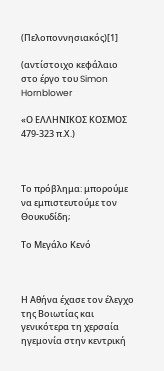(Πελοποννησιακός)[1]

(αντίστοιχο κεφάλαιο στο έργο του Simon Hornblower

«Ο ΕΛΛΗΝΙΚΟΣ ΚΟΣΜΟΣ 479-323 π.Χ.)



Το πρόβλημα: μπορούμε να εμπιστευτούμε τον Θουκυδίδη;

Το Μεγάλο Κενό



Η Αθήνα έχασε τον έλεγχο της Βοιωτίας και γενικότερα τη χερσαία ηγεμονία στην κεντρική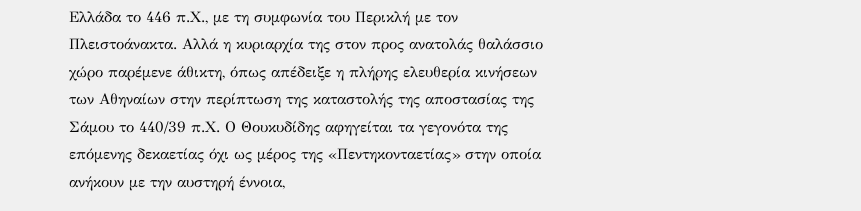Ελλάδα το 446 π.Χ., με τη συμφωνία του Περικλή με τον Πλειστοάνακτα. Αλλά η κυριαρχία της στον προς ανατολάς θαλάσσιο χώρο παρέμενε άθικτη, όπως απέδειξε η πλήρης ελευθερία κινήσεων των Αθηναίων στην περίπτωση της καταστολής της αποστασίας της Σάμου το 440/39 π.Χ. Ο Θουκυδίδης αφηγείται τα γεγονότα της επόμενης δεκαετίας όχι ως μέρος της «Πεντηκονταετίας» στην οποία ανήκουν με την αυστηρή έννοια,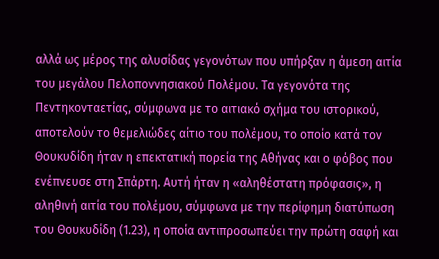αλλά ως μέρος της αλυσίδας γεγονότων που υπήρξαν η άμεση αιτία του μεγάλου Πελοποννησιακού Πολέμου. Τα γεγονότα της Πεντηκονταετίας, σύμφωνα με το αιτιακό σχήμα του ιστορικού, αποτελούν το θεμελιώδες αίτιο του πολέμου, το οποίο κατά τον Θουκυδίδη ήταν η επεκτατική πορεία της Αθήνας και ο φόβος που ενέπνευσε στη Σπάρτη. Αυτή ήταν η «αληθέστατη πρόφασις», η αληθινή αιτία του πολέμου, σύμφωνα με την περίφημη διατύπωση του Θουκυδίδη (1.23), η οποία αντιπροσωπεύει την πρώτη σαφή και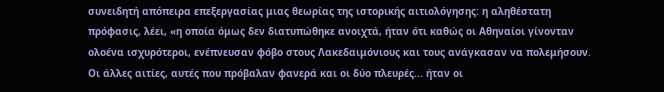συνειδητή απόπειρα επεξεργασίας μιας θεωρίας της ιστορικής αιτιολόγησης: η αληθέστατη πρόφασις, λέει, «η οποία όμως δεν διατυπώθηκε ανοιχτά, ήταν ότι καθώς οι Αθηναίοι γίνονταν ολοένα ισχυρότεροι, ενέπνευσαν φόβο στους Λακεδαιμόνιους και τους ανάγκασαν να πολεμήσουν. Οι άλλες αιτίες, αυτές που πρόβαλαν φανερά και οι δύο πλευρές... ήταν οι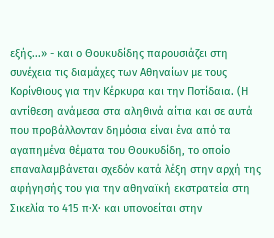εξής...» - και ο Θουκυδίδης παρουσιάζει στη συνέχεια τις διαμάχες των Αθηναίων με τους Κορίνθιους για την Κέρκυρα και την Ποτίδαια. (Η αντίθεση ανάμεσα στα αληθινά αίτια και σε αυτά που προβάλλονταν δημόσια είναι ένα από τα αγαπημένα θέματα του Θουκυδίδη, το οποίο επαναλαμβάνεται σχεδόν κατά λέξη στην αρχή της αφήγησής του για την αθηναϊκή εκστρατεία στη Σικελία το 415 π·Χ· και υπονοείται στην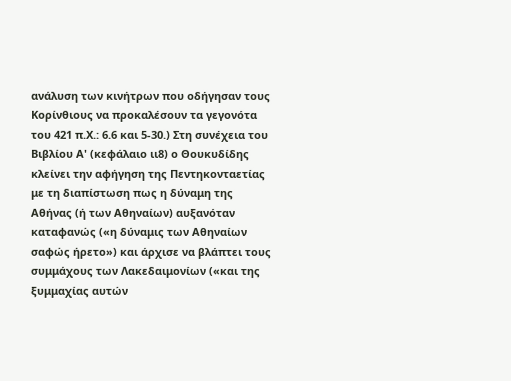ανάλυση των κινήτρων που οδήγησαν τους Κορίνθιους να προκαλέσουν τα γεγονότα του 421 π.Χ.: 6.6 και 5-30.) Στη συνέχεια του Βιβλίου Α' (κεφάλαιο ιι8) ο Θουκυδίδης κλείνει την αφήγηση της Πεντηκονταετίας με τη διαπίστωση πως η δύναμη της Αθήνας (ή των Αθηναίων) αυξανόταν καταφανώς («η δύναμις των Αθηναίων σαφώς ήρετο») και άρχισε να βλάπτει τους συμμάχους των Λακεδαιμονίων («και της ξυμμαχίας αυτών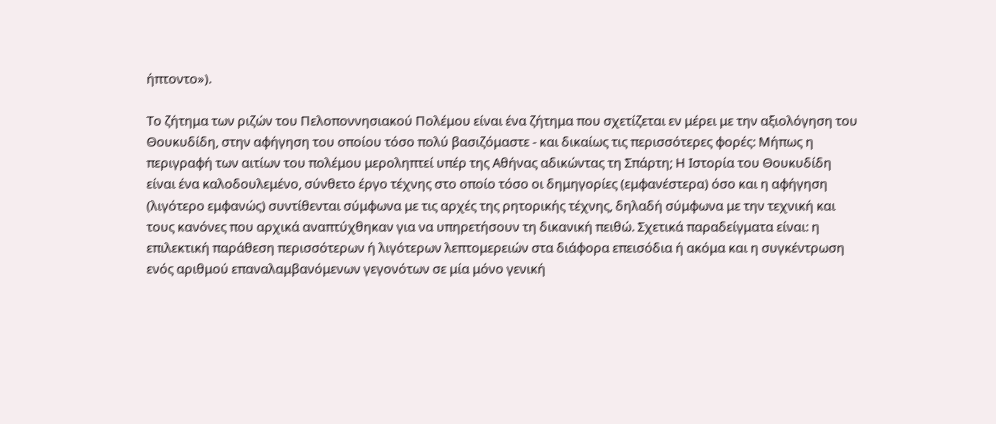ήπτοντο»).

Το ζήτημα των ριζών του Πελοποννησιακού Πολέμου είναι ένα ζήτημα που σχετίζεται εν μέρει με την αξιολόγηση του Θουκυδίδη, στην αφήγηση του οποίου τόσο πολύ βασιζόμαστε - και δικαίως τις περισσότερες φορές: Μήπως η περιγραφή των αιτίων του πολέμου μεροληπτεί υπέρ της Αθήνας αδικώντας τη Σπάρτη; Η Ιστορία του Θουκυδίδη είναι ένα καλοδουλεμένο, σύνθετο έργο τέχνης στο οποίο τόσο οι δημηγορίες (εμφανέστερα) όσο και η αφήγηση (λιγότερο εμφανώς) συντίθενται σύμφωνα με τις αρχές της ρητορικής τέχνης, δηλαδή σύμφωνα με την τεχνική και τους κανόνες που αρχικά αναπτύχθηκαν για να υπηρετήσουν τη δικανική πειθώ. Σχετικά παραδείγματα είναι: η επιλεκτική παράθεση περισσότερων ή λιγότερων λεπτομερειών στα διάφορα επεισόδια ή ακόμα και η συγκέντρωση ενός αριθμού επαναλαμβανόμενων γεγονότων σε μία μόνο γενική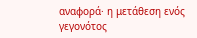αναφορά· η μετάθεση ενός γεγονότος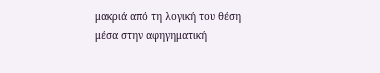μακριά από τη λογική του θέση μέσα στην αφηγηματική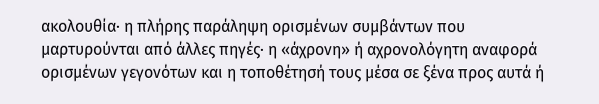ακολουθία· η πλήρης παράληψη ορισμένων συμβάντων που μαρτυρούνται από άλλες πηγές· η «άχρονη» ή αχρονολόγητη αναφορά ορισμένων γεγονότων και η τοποθέτησή τους μέσα σε ξένα προς αυτά ή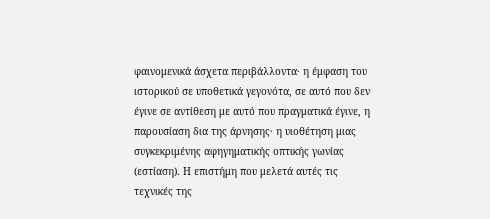φαινομενικά άσχετα περιβάλλοντα· η έμφαση του ιστορικού σε υποθετικά γεγονότα, σε αυτό που δεν έγινε σε αντίθεση με αυτό που πραγματικά έγινε, η παρουσίαση δια της άρνησης· η υιοθέτηση μιας συγκεκριμένης αφηγηματικής οπτικής γωνίας (εστίαση). Η επιστήμη που μελετά αυτές τις τεχνικές της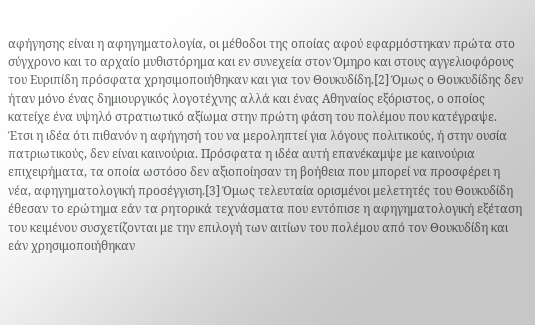αφήγησης είναι η αφηγηματολογία, οι μέθοδοι της οποίας αφού εφαρμόστηκαν πρώτα στο σύγχρονο και το αρχαίο μυθιστόρημα και εν συνεχεία στον Όμηρο και στους αγγελιοφόρους του Ευριπίδη πρόσφατα χρησιμοποιήθηκαν και για τον Θουκυδίδη.[2] Όμως ο Θουκυδίδης δεν ήταν μόνο ένας δημιουργικός λογοτέχνης αλλά και ένας Αθηναίος εξόριστος, ο οποίος κατείχε ένα υψηλό στρατιωτικό αξίωμα στην πρώτη φάση του πολέμου που κατέγραψε. Έτσι η ιδέα ότι πιθανόν η αφήγησή του να μεροληπτεί για λόγους πολιτικούς, ή στην ουσία πατριωτικούς, δεν είναι καινούρια. Πρόσφατα η ιδέα αυτή επανέκαμψε με καινούρια επιχειρήματα, τα οποία ωστόσο δεν αξιοποίησαν τη βοήθεια που μπορεί να προσφέρει η νέα, αφηγηματολογική προσέγγιση.[3] Όμως τελευταία ορισμένοι μελετητές του Θουκυδίδη έθεσαν το ερώτημα εάν τα ρητορικά τεχνάσματα που εντόπισε η αφηγηματολογική εξέταση του κειμένου συσχετίζονται με την επιλογή των αιτίων του πολέμου από τον Θουκυδίδη και εάν χρησιμοποιήθηκαν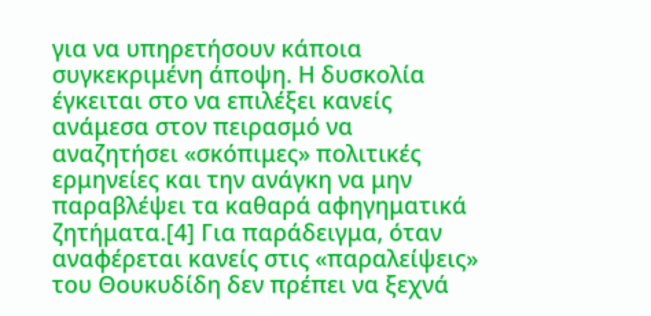για να υπηρετήσουν κάποια συγκεκριμένη άποψη. Η δυσκολία έγκειται στο να επιλέξει κανείς ανάμεσα στον πειρασμό να αναζητήσει «σκόπιμες» πολιτικές ερμηνείες και την ανάγκη να μην παραβλέψει τα καθαρά αφηγηματικά ζητήματα.[4] Για παράδειγμα, όταν αναφέρεται κανείς στις «παραλείψεις» του Θουκυδίδη δεν πρέπει να ξεχνά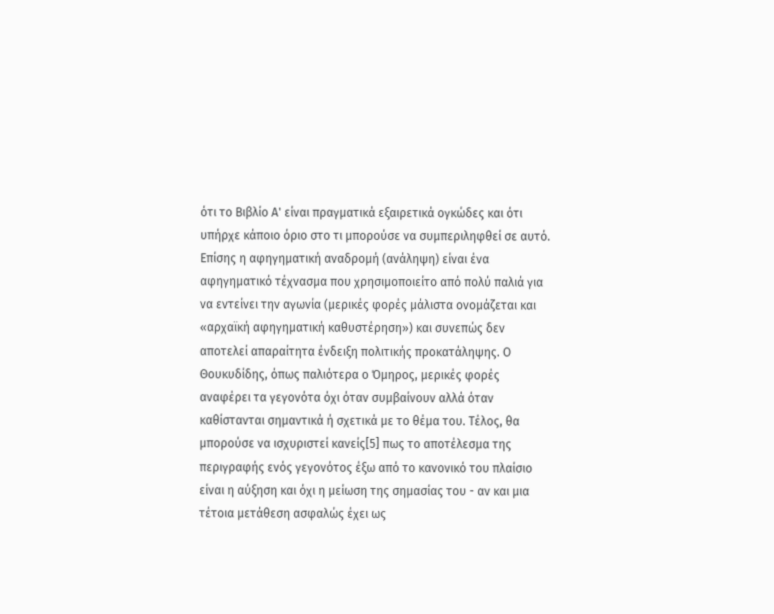ότι το Βιβλίο Α' είναι πραγματικά εξαιρετικά ογκώδες και ότι υπήρχε κάποιο όριο στο τι μπορούσε να συμπεριληφθεί σε αυτό. Επίσης η αφηγηματική αναδρομή (ανάληψη) είναι ένα αφηγηματικό τέχνασμα που χρησιμοποιείτο από πολύ παλιά για να εντείνει την αγωνία (μερικές φορές μάλιστα ονομάζεται και «αρχαϊκή αφηγηματική καθυστέρηση») και συνεπώς δεν αποτελεί απαραίτητα ένδειξη πολιτικής προκατάληψης. Ο Θουκυδίδης, όπως παλιότερα ο Όμηρος, μερικές φορές αναφέρει τα γεγονότα όχι όταν συμβαίνουν αλλά όταν καθίστανται σημαντικά ή σχετικά με το θέμα του. Τέλος, θα μπορούσε να ισχυριστεί κανείς[5] πως το αποτέλεσμα της περιγραφής ενός γεγονότος έξω από το κανονικό του πλαίσιο είναι η αύξηση και όχι η μείωση της σημασίας του - αν και μια τέτοια μετάθεση ασφαλώς έχει ως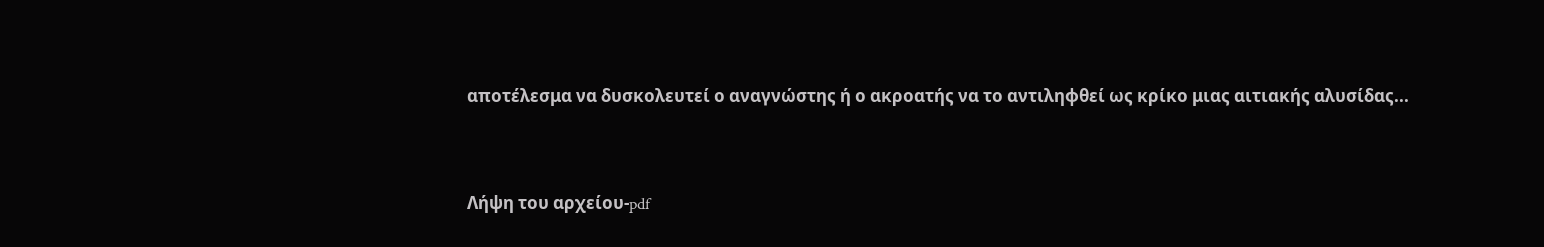αποτέλεσμα να δυσκολευτεί ο αναγνώστης ή ο ακροατής να το αντιληφθεί ως κρίκο μιας αιτιακής αλυσίδας...



Λήψη του αρχείου-pdf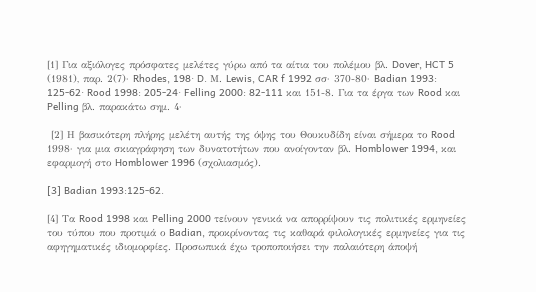[1] Για αξιόλογες πρόσφατες μελέτες γύρω από τα αίτια του πολέμου βλ. Dover, HCT 5 (1981), παρ. 2(7)· Rhodes, 198· D. Μ. Lewis, CAR f 1992 σσ· 370-80· Badian 1993: 125-62· Rood 1998: 205-24· Felling 2000: 82-111 και 151-8. Για τα έργα των Rood και Pelling βλ. παρακάτω σημ. 4·

 [2] Η βασικότερη πλήρης μελέτη αυτής της όψης του Θουκυδίδη είναι σήμερα το Rood 1998· για μια σκιαγράφηση των δυνατοτήτων που ανοίγονταν βλ. Homblower 1994, και εφαρμογή στο Homblower 1996 (σχολιασμός).

[3] Badian 1993:125-62.

[4] Τα Rood 1998 και Pelling 2000 τείνουν γενικά να απορρίψουν τις πολιτικές ερμηνείες του τύπου που προτιμά ο Badian, προκρίνοντας τις καθαρά φιλολογικές ερμηνείες για τις αφηγηματικές ιδιομορφίες. Προσωπικά έχω τροποποιήσει την παλαιότερη άποψή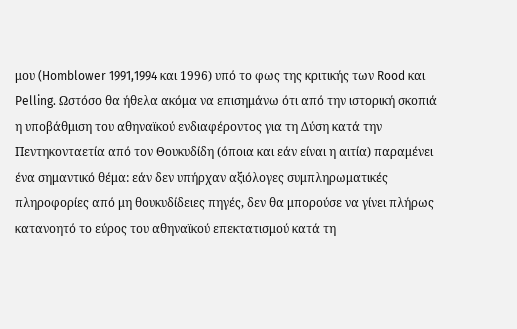μου (Homblower 1991,1994 και 1996) υπό το φως της κριτικής των Rood και Pelling. Ωστόσο θα ήθελα ακόμα να επισημάνω ότι από την ιστορική σκοπιά η υποβάθμιση του αθηναϊκού ενδιαφέροντος για τη Δύση κατά την Πεντηκονταετία από τον Θουκυδίδη (όποια και εάν είναι η αιτία) παραμένει ένα σημαντικό θέμα: εάν δεν υπήρχαν αξιόλογες συμπληρωματικές πληροφορίες από μη θουκυδίδειες πηγές, δεν θα μπορούσε να γίνει πλήρως κατανοητό το εύρος του αθηναϊκού επεκτατισμού κατά τη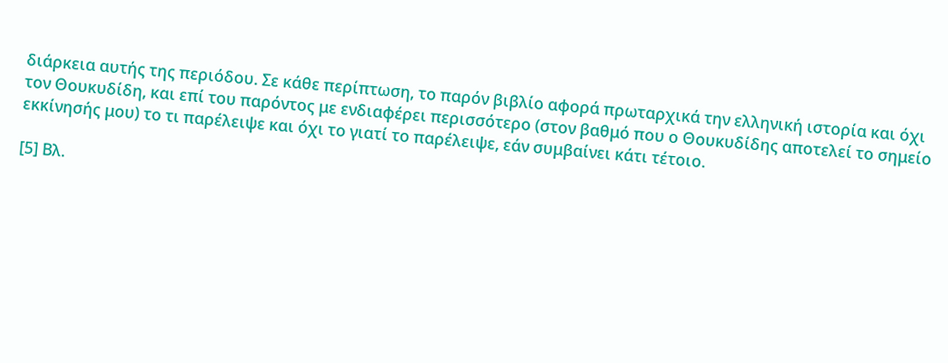διάρκεια αυτής της περιόδου. Σε κάθε περίπτωση, το παρόν βιβλίο αφορά πρωταρχικά την ελληνική ιστορία και όχι τον Θουκυδίδη, και επί του παρόντος με ενδιαφέρει περισσότερο (στον βαθμό που ο Θουκυδίδης αποτελεί το σημείο εκκίνησής μου) το τι παρέλειψε και όχι το γιατί το παρέλειψε, εάν συμβαίνει κάτι τέτοιο.

[5] Βλ.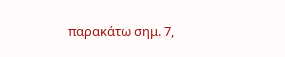παρακάτω σημ. 7,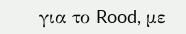για το Rood, με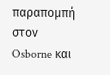παραπομπή στον Osborne και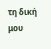τη δική μου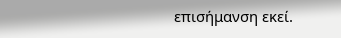επισήμανση εκεί.